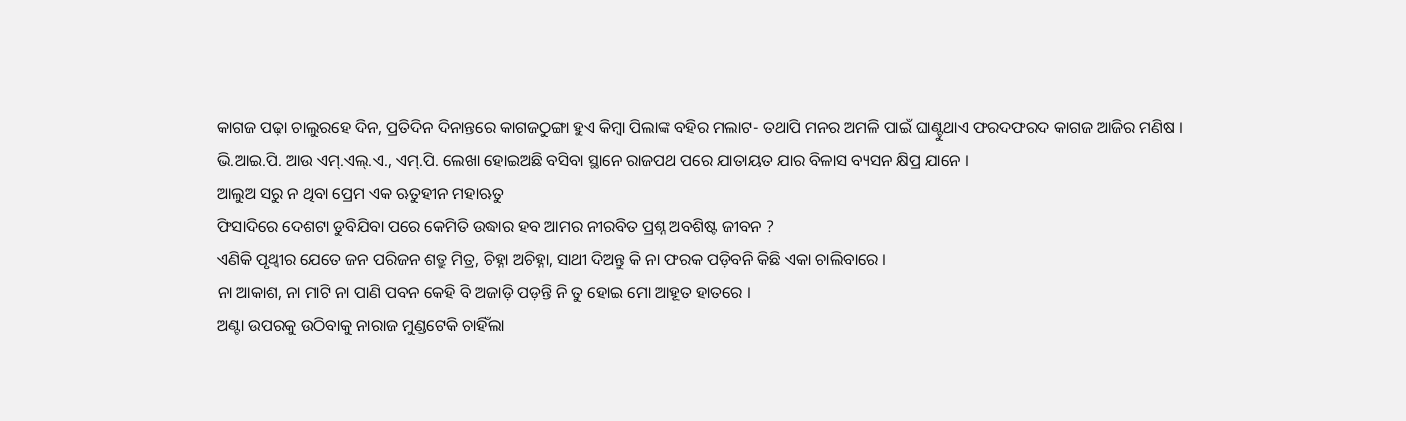କାଗଜ ପଢ଼ା ଚାଲୁରହେ ଦିନ, ପ୍ରତିଦିନ ଦିନାନ୍ତରେ କାଗଜଠୁଙ୍ଗା ହୁଏ କିମ୍ୱା ପିଲାଙ୍କ ବହିର ମଲାଟ- ତଥାପି ମନର ଅମଳି ପାଇଁ ଘାଣ୍ଟୁଥାଏ ଫରଦଫରଦ କାଗଜ ଆଜିର ମଣିଷ ।
ଭି.ଆଇ.ପି. ଆଉ ଏମ୍.ଏଲ୍.ଏ., ଏମ୍.ପି. ଲେଖା ହୋଇଅଛି ବସିବା ସ୍ଥାନେ ରାଜପଥ ପରେ ଯାତାୟତ ଯାର ବିଳାସ ବ୍ୟସନ କ୍ଷିପ୍ର ଯାନେ ।
ଆଲୁଅ ସରୁ ନ ଥିବା ପ୍ରେମ ଏକ ଋତୁହୀନ ମହାଋତୁ
ଫିସାଦିରେ ଦେଶଟା ଡୁବିଯିବା ପରେ କେମିତି ଉଦ୍ଧାର ହବ ଆମର ନୀରବିତ ପ୍ରଶ୍ନ ଅବଶିଷ୍ଟ ଜୀବନ ?
ଏଣିକି ପୃଥ୍ୱୀର ଯେତେ ଜନ ପରିଜନ ଶତ୍ରୁ ମିତ୍ର, ଚିହ୍ନା ଅଚିହ୍ନା, ସାଥୀ ଦିଅନ୍ତୁ କି ନା ଫରକ ପଡ଼ିବନି କିଛି ଏକା ଚାଲିବାରେ ।
ନା ଆକାଶ, ନା ମାଟି ନା ପାଣି ପବନ କେହି ବି ଅଜାଡ଼ି ପଡ଼ନ୍ତି ନି ତୁ ହୋଇ ମୋ ଆହୂତ ହାତରେ ।
ଅଣ୍ଟା ଉପରକୁ ଉଠିବାକୁ ନାରାଜ ମୁଣ୍ଡଟେକି ଚାହିଁଲା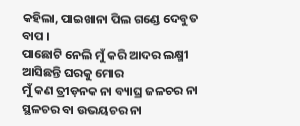କହିଲା, ପାଇଖାନା ପିଲ ଗଣ୍ଡେ ଦେବୁତ ବାପ ।
ପାଛୋଟି ନେଲି ମୁଁ କରି ଆଦର ଲକ୍ଷ୍ମୀ ଆସିଛନ୍ତି ଘରକୁ ମୋର
ମୁଁ କଣ ତ୍ରୀଡ଼ନକ ନା ବ୍ୟାଘ୍ର ଜଳଚର ନା ସ୍ଥଳଚର ବା ଉଭୟଚର ନା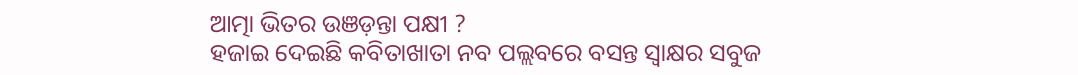ଆତ୍ମା ଭିତର ଉଞଡ଼ନ୍ତା ପକ୍ଷୀ ?
ହଜାଇ ଦେଇଛି କବିତାଖାତା ନବ ପଲ୍ଲବରେ ବସନ୍ତ ସ୍ୱାକ୍ଷର ସବୁଜ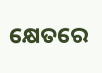କ୍ଷେତରେ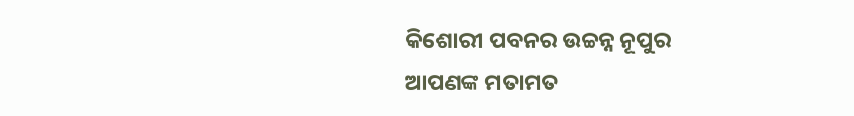କିଶୋରୀ ପବନର ଉଚ୍ଚନ୍ନ ନୂପୁର
ଆପଣଙ୍କ ମତାମତ